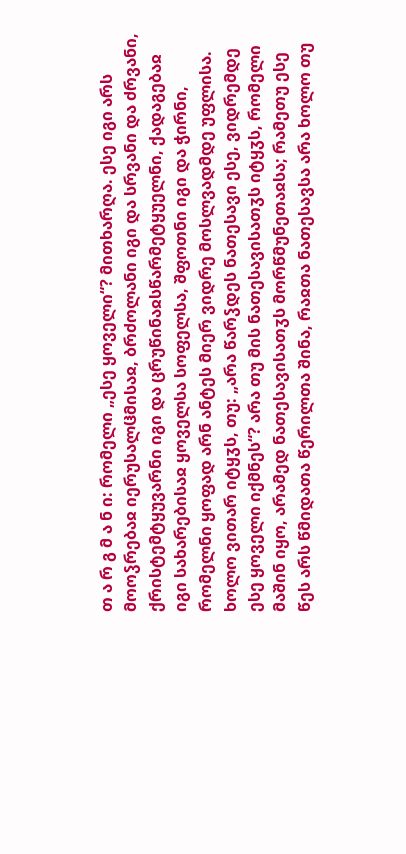თ ა რ გ მ ა ნ ი: რომელი „ესე ყოველი“? მითხარღა. ესე იგი არს მოოჴრებაჲ იერუსალჱმისაჲ, ბრძოლანი იგი და სრვანი და ძრვანი, ქრისტემტყუვარნი იგი და ცრუწინაჲსწარმეტყუელნი, ქადაგებაჲ იგი სახარებისაჲ ყოველსა სოფელსა, შფოთნი იგი და ჭირნი, რომელნი ყოფად არნ ანტეს მიერ ვიდრე მოსლვადმდე უფლისა.
ხოლო ვითარ იტყჳს, თუ: „არა წარჴდეს ნათესავი ესე, ვიდრემდე ესე ყოველი იქმნეს“? არა თუ მის ნათესავისათჳს იტყჳს, რომელი მაშინ იყო, არამედ ნათესავისათჳს მორწმუნეთაჲსა; რამეთუ ესე წეს არს წმიდათა წერილთა შინა, რაჲთა ნათესავსა არა ხოლო თუ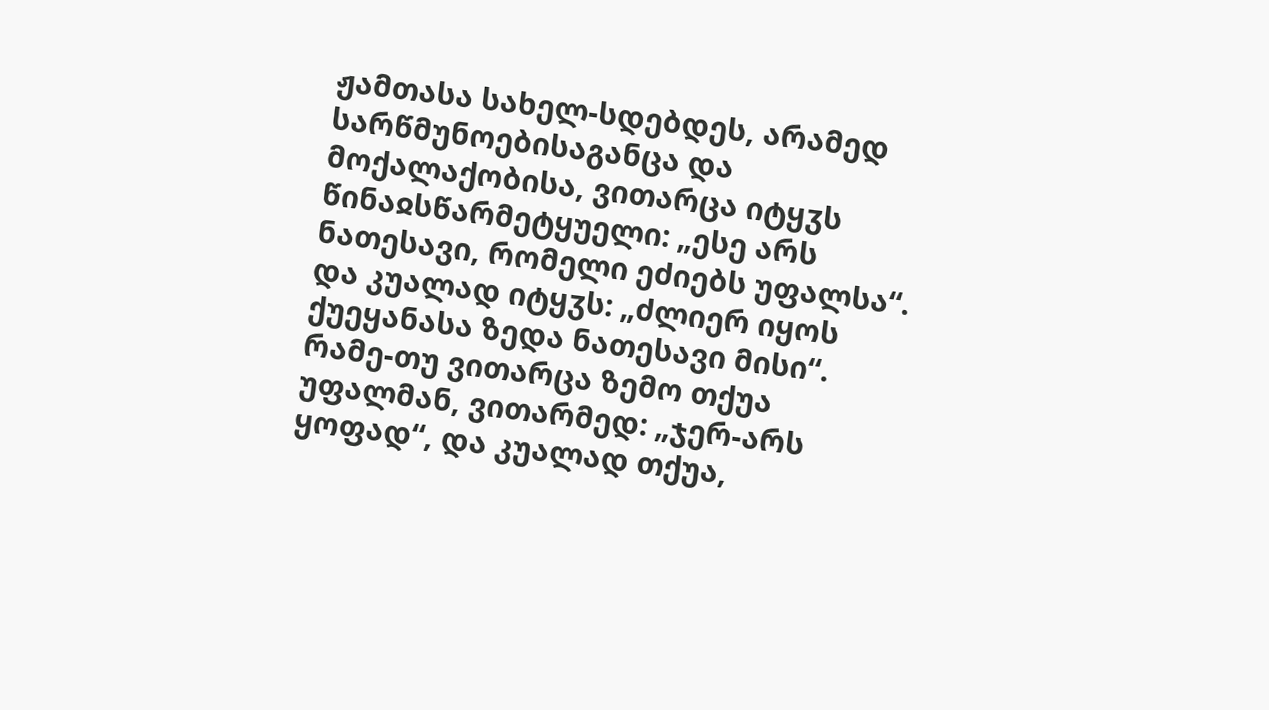ჟამთასა სახელ-სდებდეს, არამედ სარწმუნოებისაგანცა და მოქალაქობისა, ვითარცა იტყჳს წინაჲსწარმეტყუელი: „ესე არს ნათესავი, რომელი ეძიებს უფალსა“. და კუალად იტყჳს: „ძლიერ იყოს ქუეყანასა ზედა ნათესავი მისი“. რამე-თუ ვითარცა ზემო თქუა უფალმან, ვითარმედ: „ჯერ-არს ყოფად“, და კუალად თქუა,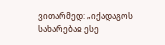ვითარმედ: „იქადაგოს სახარებაჲ ესე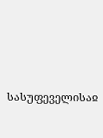სასუფეველისაჲ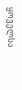ყოველსა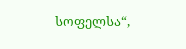სოფელსა“,